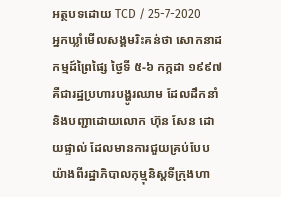អត្ថបទដោយ TCD / 25-7-2020
អ្នកឃ្លាំមើលសង្គមរិះគន់ថា សោកនាដកម្មដ៍ព្រៃផ្សៃ ថ្ងៃទី ៥-៦ កក្កដា ១៩៩៧ គឺជារដ្ឋប្រហារបង្ហូរឈាម ដែលដឹកនាំ និងបញ្ជាដោយលោក ហ៊ុន សែន ដោយផ្ទាល់ ដែលមានការជួយគ្រប់បែបយ៉ាងពីរដ្ឋាភិបាលកុម្មុនិស្តទីក្រុងហា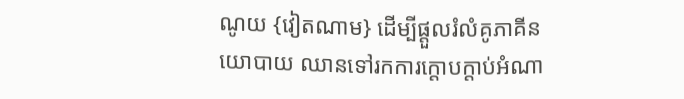ណូយ {វៀតណាម} ដើម្បីផ្តួលរំលំគូភាគីនយោបាយ ឈានទៅរកការក្តោបក្តាប់អំណា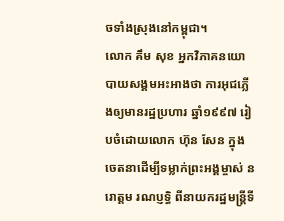ចទាំងស្រុងនៅកម្ពុជា។
លោក គឹម សុខ អ្នកវិភាគនយោបាយសង្គមអះអាងថា ការអុជភ្លើងឲ្យមានរដ្ឋប្រហារ ឆ្នាំ១៩៩៧ រៀបចំដោយលោក ហ៊ុន សែន ក្នុងចេតនាដើម្បីទម្លាក់ព្រះអង្គម្ចាស់ នរោត្តម រណប្ញទ្ធិ ពីនាយករដ្ឋមន្ត្រីទី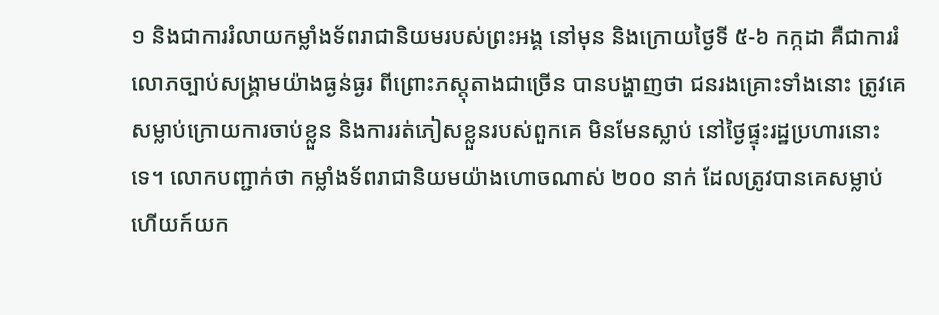១ និងជាការរំលាយកម្លាំងទ័ពរាជានិយមរបស់ព្រះអង្គ នៅមុន និងក្រោយថ្ងៃទី ៥-៦ កក្កដា គឺជាការរំលោភច្បាប់សង្គ្រាមយ៉ាងធ្ងន់ធ្ងរ ពីព្រោះភស្តុតាងជាច្រើន បានបង្ហាញថា ជនរងគ្រោះទាំងនោះ ត្រូវគេសម្លាប់ក្រោយការចាប់ខ្លួន និងការរត់ភៀសខ្លួនរបស់ពួកគេ មិនមែនស្លាប់ នៅថ្ងៃផ្ទុះរដ្ឋប្រហារនោះទេ។ លោកបញ្ជាក់ថា កម្លាំងទ័ពរាជានិយមយ៉ាងហោចណាស់ ២០០ នាក់ ដែលត្រូវបានគេសម្លាប់ ហើយក៍យក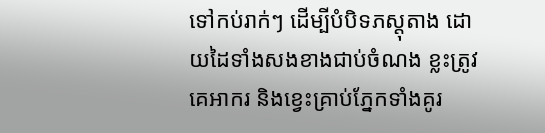ទៅកប់រាក់ៗ ដើម្បីបំបិទភស្តុតាង ដោយដៃទាំងសងខាងជាប់ចំណង ខ្លះត្រូវគេអាករ និងខ្វេះគ្រាប់ភ្នែកទាំងគូរ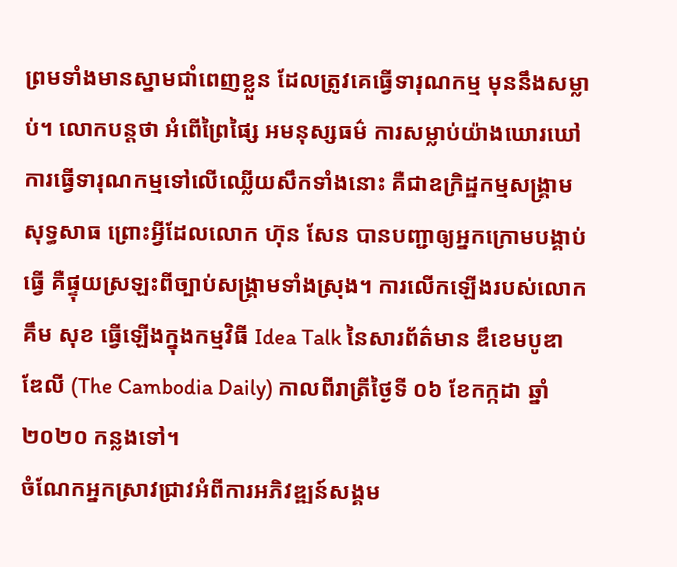ព្រមទាំងមានស្នាមជាំពេញខ្លួន ដែលត្រូវគេធ្វើទារុណកម្ម មុននឹងសម្លាប់។ លោកបន្តថា អំពើព្រៃផ្សៃ អមនុស្សធម៌ ការសម្លាប់យ៉ាងឃោរឃៅ ការធ្វើទារុណកម្មទៅលើឈ្លើយសឹកទាំងនោះ គឺជាឧក្រិដ្ឋកម្មសង្គ្រាមសុទ្ធសាធ ព្រោះអ្វីដែលលោក ហ៊ុន សែន បានបញ្ជាឲ្យអ្នកក្រោមបង្គាប់ធ្វើ គឺផ្ទុយស្រឡះពីច្បាប់សង្គ្រាមទាំងស្រុង។ ការលើកឡើងរបស់លោក គឹម សុខ ធ្វើឡើងក្នុងកម្មវិធី Idea Talk នៃសារព័ត៌មាន ឌឹខេមបូឌា ឌែលី (The Cambodia Daily) កាលពីរាត្រីថ្ងៃទី ០៦ ខែកក្កដា ឆ្នាំ២០២០ កន្លងទៅ។
ចំណែកអ្នកស្រាវជ្រាវអំពីការអភិវឌ្ឍន៍សង្គម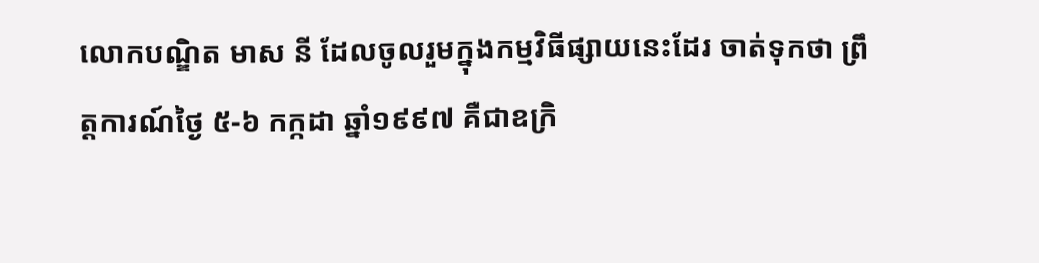លោកបណ្ឌិត មាស នី ដែលចូលរួមក្នុងកម្មវិធីផ្សាយនេះដែរ ចាត់ទុកថា ព្រឹត្តការណ៍ថ្ងៃ ៥-៦ កក្កដា ឆ្នាំ១៩៩៧ គឺជាឧក្រិ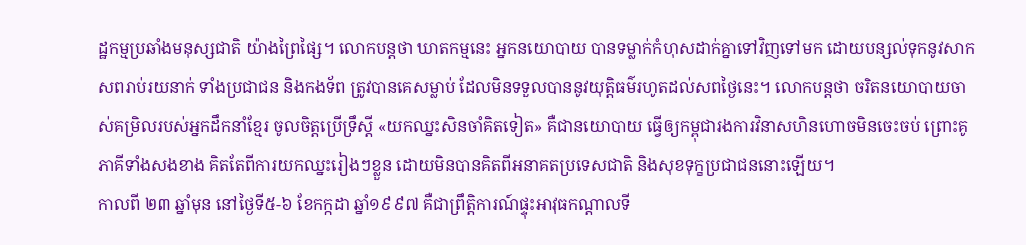ដ្ឋកម្មប្រឆាំងមនុស្សជាតិ យ៉ាងព្រៃផ្សៃ។ លោកបន្តថា ឃាតកម្មនេះ អ្នកនយោបាយ បានទម្លាក់កំហុសដាក់គ្នាទៅវិញទៅមក ដោយបន្សល់ទុកនូវសាកសពរាប់រយនាក់ ទាំងប្រជាជន និងកងទ័ព ត្រូវបានគេសម្លាប់ ដែលមិនទទួលបាននូវយុត្តិធម៌រហូតដល់សពថ្ងៃនេះ។ លោកបន្តថា ចរិតនយោបាយចាស់គម្រិលរបស់អ្នកដឹកនាំខ្មែរ ចូលចិត្តប្រើទ្រឹស្តី «យកឈ្នះសិនចាំគិតទៀត» គឺជានយោបាយ ធ្វើឲ្យកម្ពុជារងការវិនាសហិនហោចមិនចេះចប់ ព្រោះគូភាគីទាំងសងខាង គិតតែពីការយកឈ្នះរៀងៗខ្លួន ដោយមិនបានគិតពីអនាគតប្រទេសជាតិ និងសុខទុក្ខប្រជាជននោះឡើយ។
កាលពី ២៣ ឆ្នាំមុន នៅថ្ងៃទី៥-៦ ខែកក្កដា ឆ្នាំ១៩៩៧ គឺជាព្រឹត្តិការណ៍ផ្ទុះអាវុធកណ្ដាលទី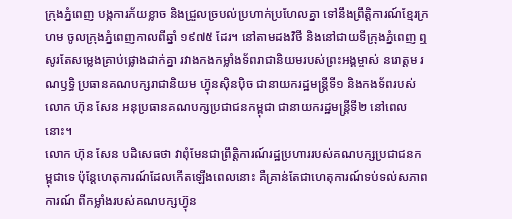ក្រុងភ្នំពេញ បង្កការភ័យខ្លាច និងជ្រួលច្របល់ប្រហាក់ប្រហែលគ្នា ទៅនឹងព្រឹត្តិការណ៍ខ្មែរក្រហម ចូលក្រុងភ្នំពេញកាលពីឆ្នាំ ១៩៧៥ ដែរ។ នៅតាមដងវិថី និងនៅជាយទីក្រុងភ្នំពេញ ឮសូរតែសម្លេងគ្រាប់ផ្លោងដាក់គ្នា រវាងកងកម្លាំងទ័ពរាជានិយមរបស់ព្រះអង្គម្ចាស់ នរោត្តម រណឫទ្ធិ ប្រធានគណបក្សរាជានិយម ហ៊្វុនស៊ិនប៉ិច ជានាយករដ្ឋមន្រ្តីទី១ និងកងទ័ពរបស់លោក ហ៊ុន សែន អនុប្រធានគណបក្សប្រជាជនកម្ពុជា ជានាយករដ្ឋមន្រ្តីទី២ នៅពេលនោះ។
លោក ហ៊ុន សែន បដិសេធថា វាពុំមែនជាព្រឹត្តិការណ៍រដ្ឋប្រហាររបស់គណបក្សប្រជាជនកម្ពុជាទេ ប៉ុន្តែហេតុការណ៍ដែលកើតឡើងពេលនោះ គឺគ្រាន់តែជាហេតុការណ៍ទប់ទល់សភាពការណ៍ ពីកម្លាំងរបស់គណបក្សហ៊្វុន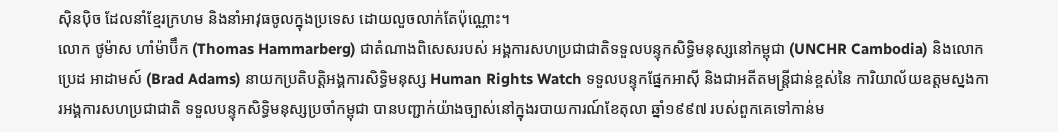ស៊ិនប៉ិច ដែលនាំខ្មែរក្រហម និងនាំអាវុធចូលក្នុងប្រទេស ដោយលួចលាក់តែប៉ុណ្ណោះ។
លោក ថូម៉ាស ហាំម៉ាប៊ឹក (Thomas Hammarberg) ជាតំណាងពិសេសរបស់ អង្គការសហប្រជាជាតិទទួលបន្ទុកសិទ្ធិមនុស្សនៅកម្ពុជា (UNCHR Cambodia) និងលោក ប្រេដ អាដាមស៍ (Brad Adams) នាយកប្រតិបត្តិអង្គការសិទ្ធិមនុស្ស Human Rights Watch ទទួលបន្ទុកផ្នែកអាស៊ី និងជាអតីតមន្ត្រីជាន់ខ្ពស់នៃ ការិយាល័យឧត្តមស្នងការអង្គការសហប្រជាជាតិ ទទួលបន្ទុកសិទ្ធិមនុស្សប្រចាំកម្ពុជា បានបញ្ជាក់យ៉ាងច្បាស់នៅក្នុងរបាយការណ៍ខែតុលា ឆ្នាំ១៩៩៧ របស់ពួកគេទៅកាន់ម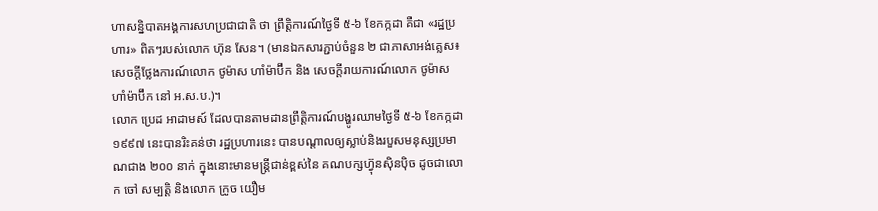ហាសន្និបាតអង្គការសហប្រជាជាតិ ថា ព្រឹត្តិការណ៍ថ្ងៃទី ៥-៦ ខែកក្កដា គឺជា «រដ្ឋប្រហារ» ពិតៗរបស់លោក ហ៊ុន សែន។ (មានឯកសារភ្ជាប់ចំនួន ២ ជាភាសាអង់គ្លេស៖ សេចក្តីថ្លែងការណ៍លោក ថូម៉ាស ហាំម៉ាប៊ឹក និង សេចក្តីរាយការណ៍លោក ថូម៉ាស ហាំម៉ាប៊ឹក នៅ អ.ស.ប.)។
លោក ប្រេដ អាដាមស៍ ដែលបានតាមដានព្រឹត្តិការណ៍បង្ហូរឈាមថ្ងៃទី ៥-៦ ខែកក្កដា ១៩៩៧ នេះបានរិះគន់ថា រដ្ឋប្រហារនេះ បានបណ្តាលឲ្យស្លាប់និងរបួសមនុស្សប្រមាណជាង ២០០ នាក់ ក្នុងនោះមានមន្រ្តីជាន់ខ្ពស់នៃ គណបក្សហ៊្វុនស៊ិនប៉ិច ដូចជាលោក ចៅ សម្បត្តិ និងលោក ក្រូច យឿម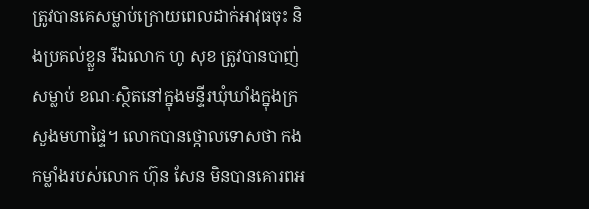ត្រូវបានគេសម្លាប់ក្រោយពេលដាក់អាវុធចុះ និងប្រគល់ខ្លួន រីឯលោក ហូ សុខ ត្រូវបានបាញ់សម្លាប់ ខណៈស្ថិតនៅក្នុងមន្ទីរឃុំឃាំងក្នុងក្រសួងមហាផ្ទៃ។ លោកបានថ្កោលទោសថា កងកម្លាំងរបស់លោក ហ៊ុន សែន មិនបានគោរពអ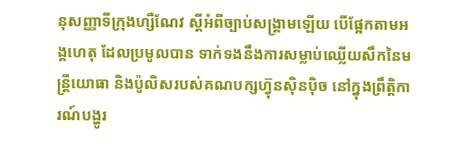នុសញ្ញាទីក្រុងហ្សឺណែវ ស្តីអំពីច្បាប់សង្គ្រាមឡើយ បើផ្អែកតាមអង្គហេតុ ដែលប្រមូលបាន ទាក់ទងនឹងការសម្លាប់ឈ្លើយសឹកនៃមន្ត្រីយោធា និងប៉ូលិសរបស់គណបក្សហ៊្វុនស៊ិនប៉ិច នៅក្នុងព្រឹត្តិការណ៍បង្ហូរ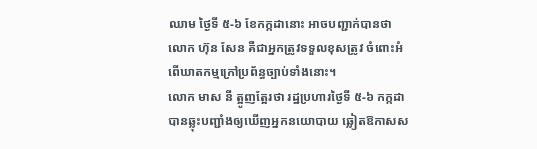ឈាម ថ្ងៃទី ៥-៦ ខែកក្កដានោះ អាចបញ្ជាក់បានថា លោក ហ៊ុន សែន គឺជាអ្នកត្រូវទទួលខុសត្រូវ ចំពោះអំពើឃាតកម្មក្រៅប្រព័ន្ធច្បាប់ទាំងនោះ។
លោក មាស នី ត្អូញត្អែរថា រដ្ឋប្រហារថ្ងៃទី ៥-៦ កក្កដា បានឆ្លុះបញ្ជាំងឲ្យឃើញអ្នកនយោបាយ ឆ្លៀតឱកាសស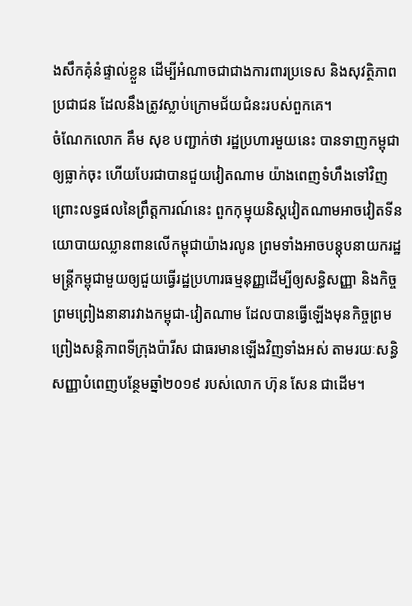ងសឹកគុំនំផ្ទាល់ខ្លួន ដើម្បីអំណាចជាជាងការពារប្រទេស និងសុវត្ថិភាពប្រជាជន ដែលនឹងត្រូវស្លាប់ក្រោមជ័យជំនះរបស់ពួកគេ។
ចំណែកលោក គឹម សុខ បញ្ជាក់ថា រដ្ឋប្រហារមួយនេះ បានទាញកម្ពុជាឲ្យធ្លាក់ចុះ ហើយបែរជាបានជួយវៀតណាម យ៉ាងពេញទំហឹងទៅវិញ ព្រោះលទ្ធផលនៃព្រឹត្តការណ៍នេះ ពួកកុម្មុយនិស្តវៀតណាមអាចវៀតទីនយោបាយឈ្លានពានលើកម្ពុជាយ៉ាងរលូន ព្រមទាំងអាចបន្តុបនាយករដ្ឋមន្ត្រីកម្ពុជាមួយឲ្យជួយធ្វើរដ្ឋប្រហារធម្មនុញ្ញដើម្បីឲ្យសន្ធិសញ្ញា និងកិច្ចព្រមព្រៀងនានារវាងកម្ពុជា-វៀតណាម ដែលបានធ្វើឡើងមុនកិច្ចព្រមព្រៀងសន្តិភាពទីក្រុងប៉ារីស ជាធរមានឡើងវិញទាំងអស់ តាមរយៈសន្ធិសញ្ញាបំពេញបន្ថែមឆ្នាំ២០១៩ របស់លោក ហ៊ុន សែន ជាដើម។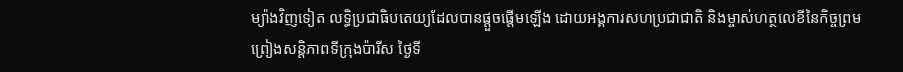ម្យ៉ាងវិញទៀត លទ្ធិប្រជាធិបតេយ្យដែលបានផ្តួចផ្តើមឡើង ដោយអង្គការសហប្រជាជាតិ និងម្ចាស់ហត្ថលេខីនៃកិច្ចព្រមព្រៀងសន្តិភាពទីក្រុងប៉ារីស ថ្ងៃទី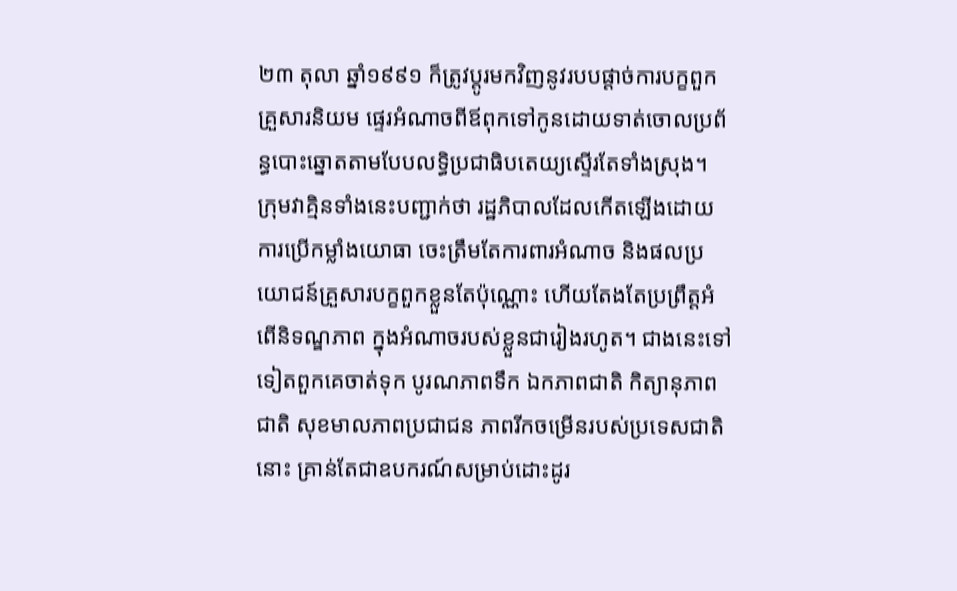២៣ តុលា ឆ្នាំ១៩៩១ ក៏ត្រូវប្តូរមកវិញនូវរបបផ្តាច់ការបក្ខពួកគ្រួសារនិយម ផ្ទេរអំណាចពីឪពុកទៅកូនដោយទាត់ចោលប្រព័ន្ធបោះឆ្នោតតាមបែបលទ្ធិប្រជាធិបតេយ្យស្ទើរតែទាំងស្រុង។
ក្រុមវាគ្មិនទាំងនេះបញ្ជាក់ថា រដ្ឋភិបាលដែលកើតឡើងដោយការប្រើកម្លាំងយោធា ចេះត្រឹមតែការពារអំណាច និងផលប្រយោជន៍គ្រួសារបក្ខពួកខ្លួនតែប៉ុណ្ណោះ ហើយតែងតែប្រព្រឹត្តអំពើនិទណ្ឌភាព ក្នុងអំណាចរបស់ខ្លួនជារៀងរហូត។ ជាងនេះទៅទៀតពួកគេចាត់ទុក បូរណភាពទឹក ឯកភាពជាតិ កិត្យានុភាពជាតិ សុខមាលភាពប្រជាជន ភាពរីកចម្រើនរបស់ប្រទេសជាតិនោះ គ្រាន់តែជាឧបករណ៍សម្រាប់ដោះដូរ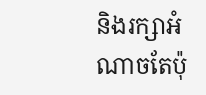និងរក្សាអំណាចតែប៉ុ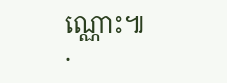ណ្ណោះ៕
.